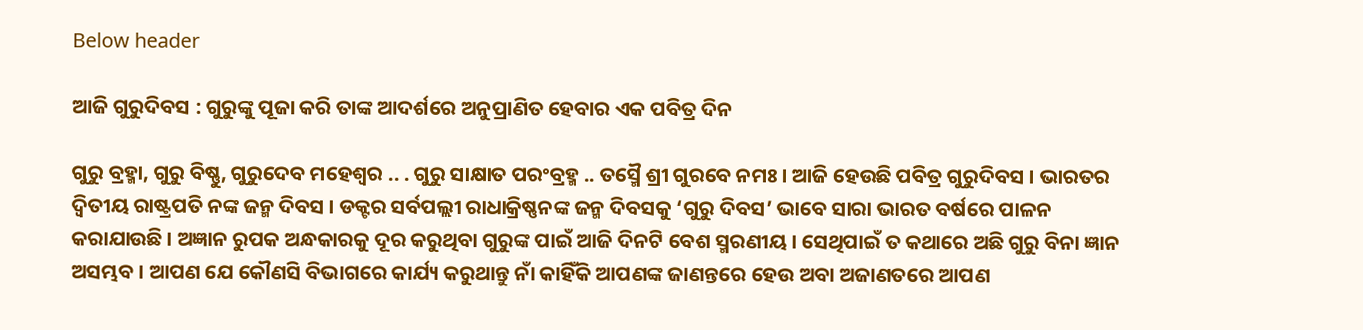Below header

ଆଜି ଗୁରୁଦିବସ : ଗୁରୁଙ୍କୁ ପୂଜା କରି ତାଙ୍କ ଆଦର୍ଶରେ ଅନୁପ୍ରାଣିତ ହେବାର ଏକ ପବିତ୍ର ଦିନ

ଗୁରୁ ବ୍ରହ୍ମା, ଗୁରୁ ବିଷ୍ଣୁ, ଗୁରୁଦେବ ମହେଶ୍ୱର .. . ଗୁରୁ ସାକ୍ଷାତ ପରଂବ୍ରହ୍ମ .. ତସ୍ମୈ ଶ୍ରୀ ଗୁରବେ ନମଃ । ଆଜି ହେଉଛି ପବିତ୍ର ଗୁରୁଦିବସ । ଭାରତର ଦ୍ୱିତୀୟ ରାଷ୍ଟ୍ରପତି ନଙ୍କ ଜନ୍ମ ଦିବସ । ଡକ୍ଟର ସର୍ବପଲ୍ଲୀ ରାଧାକ୍ରିଷ୍ଣନଙ୍କ ଜନ୍ମ ଦିବସକୁ ‘ଗୁରୁ ଦିବସ’ ଭାବେ ସାରା ଭାରତ ବର୍ଷରେ ପାଳନ କରାଯାଉଛି । ଅଜ୍ଞାନ ରୁପକ ଅନ୍ଧକାରକୁ ଦୂର କରୁଥିବା ଗୁରୁଙ୍କ ପାଇଁ ଆଜି ଦିନଟି ବେଶ ସ୍ମରଣୀୟ । ସେଥିପାଇଁ ତ କଥାରେ ଅଛି ଗୁରୁ ବିନା ଜ୍ଞାନ ଅସମ୍ଭବ । ଆପଣ ଯେ କୌଣସି ବିଭାଗରେ କାର୍ଯ୍ୟ କରୁଥାନ୍ତୁ ନାଁ କାହିଁକି ଆପଣଙ୍କ ଜାଣନ୍ତରେ ହେଉ ଅବା ଅଜାଣତରେ ଆପଣ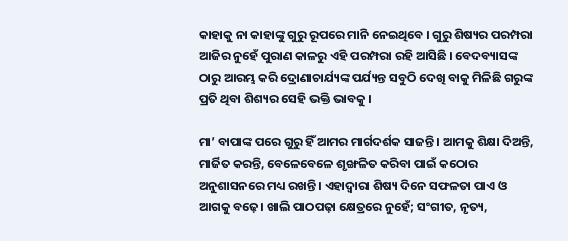କାହାକୁ ନା କାହାଙ୍କୁ ଗୁରୁ ରୂପରେ ମାନି ନେଇଥିବେ । ଗୁରୁ ଶିଷ୍ୟର ପରମ୍ପରା ଆଜିର ନୁହେଁ ପୁରାଣ କାଳରୁ ଏହି ପରମ୍ପରା ରହି ଆସିଛି । ବେଦବ୍ୟାସଙ୍କ ଠାରୁ ଆରମ୍ଭ କରି ଦ୍ରୋଣାଚାର୍ଯ୍ୟଙ୍କ ପର୍ଯ୍ୟନ୍ତ ସବୁଠି ଦେଖି ବାକୁ ମିଳିଛି ଗରୁଙ୍କ ପ୍ରତି ଥିବା ଶିଶ୍ୟର ସେହି ଭକ୍ତି ଭାବକୁ ।

ମା’ ବାପାଙ୍କ ପରେ ଗୁରୁ ହିଁ ଆମର ମାର୍ଗଦର୍ଶକ ସାଜନ୍ତି । ଆମକୁ ଶିକ୍ଷା ଦିଅନ୍ତି, ମାର୍ଜିତ କରନ୍ତି, ବେଳେବେଳେ ଶୃଙ୍ଖଳିତ କରିବା ପାଇଁ କଠୋର ଅନୁଶାସନରେ ମଧ୍ୟ ରଖନ୍ତି । ଏହାଦ୍ୱାରା ଶିଷ୍ୟ ଦିନେ ସଫଳତା ପାଏ ଓ ଆଗକୁ ବଢ଼େ। ଖାଲି ପାଠପଢ଼ା କ୍ଷେତ୍ରରେ ନୁହେଁ; ସଂଗୀତ, ନୃତ୍ୟ,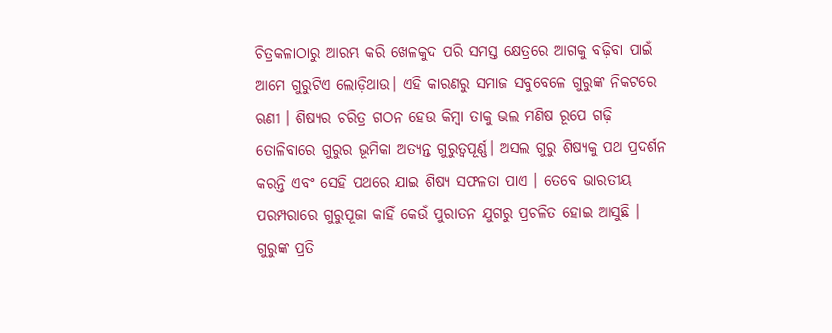ଚିତ୍ରକଳାଠାରୁ ଆରମ୍ଭ କରି ଖେଳକୁଦ ପରି ସମସ୍ତ କ୍ଷେତ୍ରରେ ଆଗକୁ ବଢ଼ିବା ପାଇଁ ଆମେ ଗୁରୁଟିଏ ଲୋଡ଼ିଥାଉ। ଏହି କାରଣରୁ ସମାଜ ସବୁବେଳେ ଗୁରୁଙ୍କ ନିକଟରେ ଋଣୀ । ଶିଷ୍ୟର ଚରିତ୍ର ଗଠନ ହେଉ କିମ୍ବା ତାକୁ ଭଲ ମଣିଷ ରୂପେ ଗଢ଼ି ତୋଳିବାରେ ଗୁରୁର ଭୂମିକା ଅତ୍ୟନ୍ତ ଗୁରୁତ୍ୱପୂର୍ଣ୍ଣ। ଅସଲ ଗୁରୁ ଶିଷ୍ୟକୁ ପଥ ପ୍ରଦର୍ଶନ କରନ୍ତି ଏବଂ ସେହି ପଥରେ ଯାଇ ଶିଷ୍ୟ ସଫଳତା ପାଏ । ତେବେ ଭାରତୀୟ ପରମ୍ପରାରେ ଗୁରୁପୂଜା କାହିଁ କେଉଁ ପୁରାତନ ଯୁଗରୁ ପ୍ରଚଳିତ ହୋଇ ଆସୁଛି । ଗୁରୁଙ୍କ ପ୍ରତି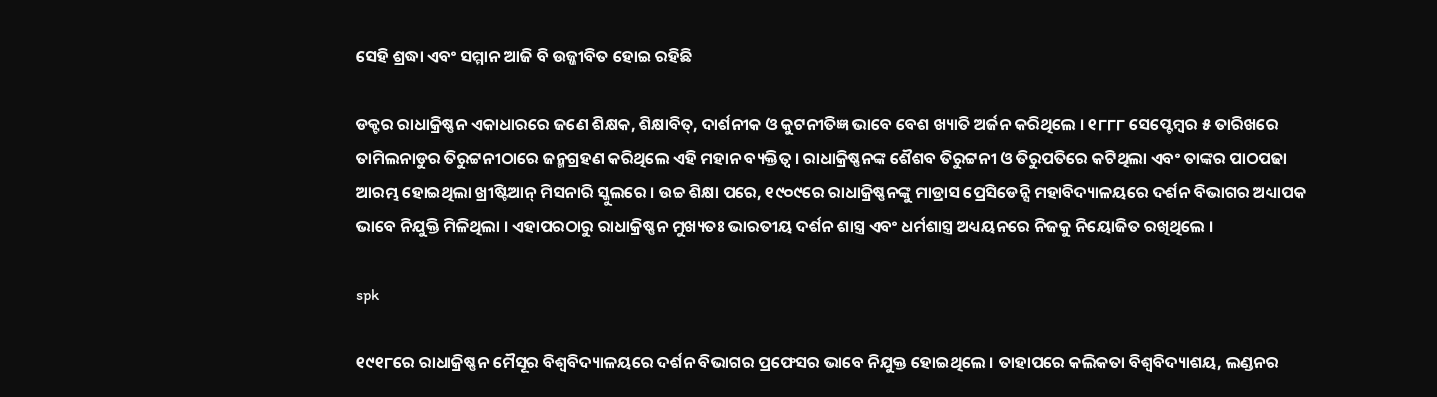ସେହି ଶ୍ରଦ୍ଧା ଏବଂ ସମ୍ମାନ ଆଜି ବି ଉଜ୍ଜୀବିତ ହୋଇ ରହିଛି

ଡକ୍ଟର ରାଧାକ୍ରିଷ୍ଣନ ଏକାଧାରରେ ଜଣେ ଶିକ୍ଷକ, ଶିକ୍ଷାବିତ୍, ଦାର୍ଶନୀକ ଓ କୁଟନୀତିଜ୍ଞ ଭାବେ ବେଶ ଖ୍ୟାତି ଅର୍ଜନ କରିଥିଲେ । ୧୮୮୮ ସେପ୍ଟେମ୍ବର ୫ ତାରିଖରେ ତାମିଲନାଡୁର ତିରୁଟ୍ଟନୀଠାରେ ଜନ୍ମଗ୍ରହଣ କରିଥିଲେ ଏହି ମହାନ ବ୍ୟକ୍ତିତ୍ୱ । ରାଧାକ୍ରିଷ୍ଣନଙ୍କ ଶୈଶବ ତିରୁଟ୍ଟନୀ ଓ ତିରୁପତିରେ କଟିଥିଲା ଏବଂ ତାଙ୍କର ପାଠପଢା ଆରମ୍ଭ ହୋଇଥିଲା ଖ୍ରୀଷ୍ଟିଆନ୍ ମିସନାରି ସ୍କୁଲରେ । ଉଚ୍ଚ ଶିକ୍ଷା ପରେ, ୧୯୦୯ରେ ରାଧାକ୍ରିଷ୍ଣନଙ୍କୁ ମାଡ୍ରାସ ପ୍ରେସିଡେନ୍ସି ମହାବିଦ୍ୟାଳୟରେ ଦର୍ଶନ ବିଭାଗର ଅଧ୍ୟାପକ ଭାବେ ନିଯୁକ୍ତି ମିଳିଥିଲା । ଏହାପରଠାରୁ ରାଧାକ୍ରିଷ୍ଣନ ମୁଖ୍ୟତଃ ଭାରତୀୟ ଦର୍ଶନ ଶାସ୍ତ୍ର ଏବଂ ଧର୍ମଶାସ୍ତ୍ର ଅଧ୍ୟୟନରେ ନିଜକୁ ନିୟୋଜିତ ରଖିଥିଲେ ।

spk

୧୯୧୮ରେ ରାଧାକ୍ରିଷ୍ଣନ ମୈସୂର ବିଶ୍ୱବିଦ୍ୟାଳୟରେ ଦର୍ଶନ ବିଭାଗର ପ୍ରଫେସର ଭାବେ ନିଯୁକ୍ତ ହୋଇଥିଲେ । ତାହାପରେ କଲିକତା ବିଶ୍ୱବିଦ୍ୟାଶୟ, ଲଣ୍ଡନର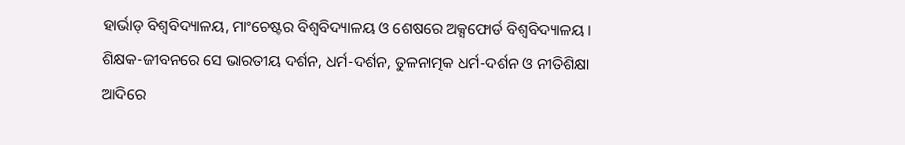ହାର୍ଭାଡ୍ ବିଶ୍ୱବିଦ୍ୟାଳୟ, ମାଂଚେଷ୍ଟର ବିଶ୍ୱବିଦ୍ୟାଳୟ ଓ ଶେଷରେ ଅକ୍ସଫୋର୍ଡ ବିଶ୍ୱବିଦ୍ୟାଳୟ । ଶିକ୍ଷକ-ଜୀବନରେ ସେ ଭାରତୀୟ ଦର୍ଶନ, ଧର୍ମ-ଦର୍ଶନ, ତୁଳନାତ୍ମକ ଧର୍ମ-ଦର୍ଶନ ଓ ନୀତିଶିକ୍ଷା ଆଦିରେ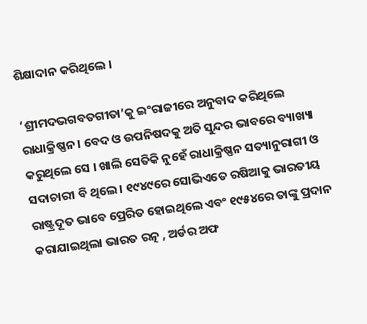ଶିକ୍ଷାଦାନ କରିଥିଲେ ।

‘ଶ୍ରୀମଦଭଗବତଗୀତା’କୁ ଇଂରାଜୀରେ ଅନୁବାଦ କରିଥିଲେ ରାଧାକ୍ରିଷ୍ଣନ । ବେଦ ଓ ଉପନିଷଦକୁ ଅତି ସୁନ୍ଦର ଭାବରେ ବ୍ୟାଖ୍ୟା କରୁଥିଲେ ସେ । ଖାଲି ସେତିକି ନୁହେଁ ରାଧାକ୍ରିଷ୍ଣନ ସତ୍ୟାନୁରାଗୀ ଓ ସଦାଚାରୀ ବି ଥିଲେ । ୧୯୪୯ରେ ସୋଭିଏତେ ରଷିଆକୁ ଭାରତୀୟ ରାଷ୍ଟ୍ରଦୂତ ଭାବେ ପ୍ରେରିତ ହୋଇଥିଲେ ଏବଂ ୧୯୫୪ରେ ତାଙ୍କୁ ପ୍ରଦାନ କରାଯାଇଥିଲା ଭାରତ ରତ୍ନ , ଅର୍ଡର ଅଫ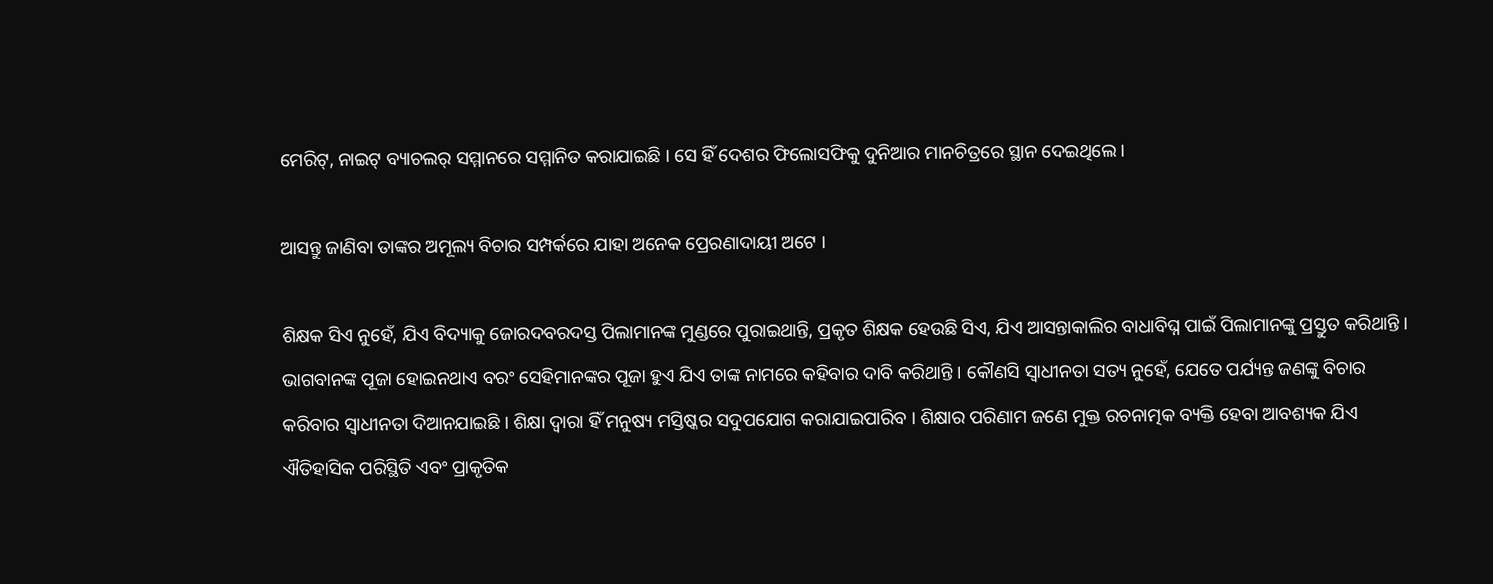ମେରିଟ୍, ନାଇଟ୍ ବ୍ୟାଚଲର୍ ସମ୍ମାନରେ ସମ୍ମାନିତ କରାଯାଇଛି । ସେ ହିଁ ଦେଶର ଫିଲୋସଫିକୁ ଦୁନିଆର ମାନଚିତ୍ରରେ ସ୍ଥାନ ଦେଇଥିଲେ ।

ଆସନ୍ତୁ ଜାଣିବା ତାଙ୍କର ଅମୂଲ୍ୟ ବିଚାର ସମ୍ପର୍କରେ ଯାହା ଅନେକ ପ୍ରେରଣାଦାୟୀ ଅଟେ ।

ଶିକ୍ଷକ ସିଏ ନୁହେଁ, ଯିଏ ବିଦ୍ୟାକୁ ଜୋରଦବରଦସ୍ତ ପିଲାମାନଙ୍କ ମୁଣ୍ଡରେ ପୁରାଇଥାନ୍ତି, ପ୍ରକୃତ ଶିକ୍ଷକ ହେଉଛି ସିଏ, ଯିଏ ଆସନ୍ତାକାଲିର ବାଧାବିଘ୍ନ ପାଇଁ ପିଲାମାନଙ୍କୁ ପ୍ରସ୍ତୁତ କରିଥାନ୍ତି । ଭାଗବାନଙ୍କ ପୂଜା ହୋଇନଥାଏ ବରଂ ସେହିମାନଙ୍କର ପୂଜା ହୁଏ ଯିଏ ତାଙ୍କ ନାମରେ କହିବାର ଦାବି କରିଥାନ୍ତି । କୌଣସି ସ୍ୱାଧୀନତା ସତ୍ୟ ନୁହେଁ, ଯେତେ ପର୍ଯ୍ୟନ୍ତ ଜଣଙ୍କୁ ବିଚାର କରିବାର ସ୍ୱାଧୀନତା ଦିଆନଯାଇଛି । ଶିକ୍ଷା ଦ୍ୱାରା ହିଁ ମନୁଷ୍ୟ ମସ୍ତିଷ୍କର ସଦୁପଯୋଗ କରାଯାଇପାରିବ । ଶିକ୍ଷାର ପରିଣାମ ଜଣେ ମୁକ୍ତ ରଚନାତ୍ମକ ବ୍ୟକ୍ତି ହେବା ଆବଶ୍ୟକ ଯିଏ ଐତିହାସିକ ପରିସ୍ଥିତି ଏବଂ ପ୍ରାକୃତିକ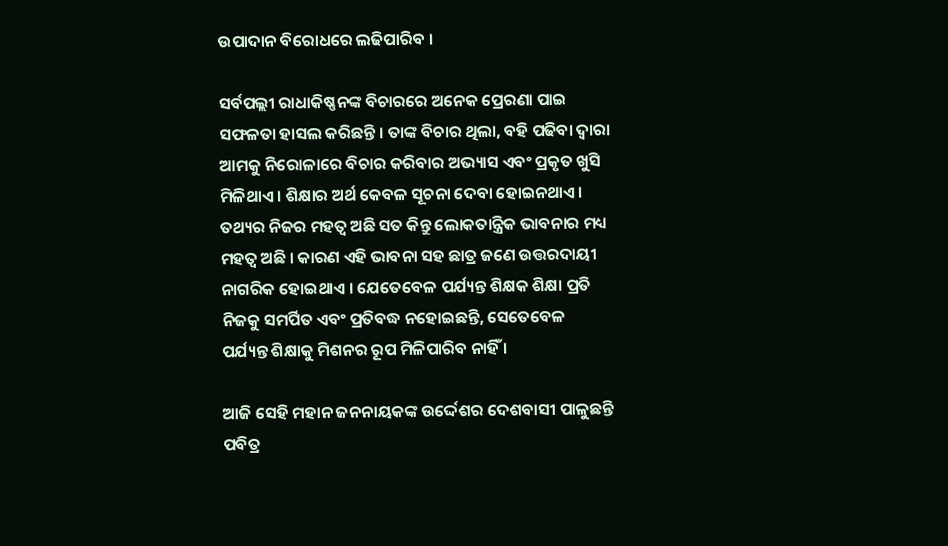ଉପାଦାନ ବିରୋଧରେ ଲଢିପାରିବ ।

ସର୍ବପଲ୍ଲୀ ରାଧାକିଷ୍ଣନଙ୍କ ବିଚାରରେ ଅନେକ ପ୍ରେରଣା ପାଇ ସଫଳତା ହାସଲ କରିଛନ୍ତି । ତାଙ୍କ ବିଚାର ଥିଲା, ବହି ପଢିବା ଦ୍ୱାରା ଆମକୁ ନିରୋଳାରେ ବିଚାର କରିବାର ଅଭ୍ୟାସ ଏବଂ ପ୍ରକୃତ ଖୁସି ମିଳିଥାଏ । ଶିକ୍ଷାର ଅର୍ଥ କେବଳ ସୂଚନା ଦେବା ହୋଇନଥାଏ । ତଥ୍ୟର ନିଜର ମହତ୍ୱ ଅଛି ସତ କିନ୍ତୁ ଲୋକତାନ୍ତ୍ରିକ ଭାବନାର ମଧ୍ୟ ମହତ୍ୱ ଅଛି । କାରଣ ଏହି ଭାବନା ସହ ଛାତ୍ର ଜଣେ ଉତ୍ତରଦାୟୀ ନାଗରିକ ହୋଇଥାଏ । ଯେତେବେଳ ପର୍ଯ୍ୟନ୍ତ ଶିକ୍ଷକ ଶିକ୍ଷା ପ୍ରତି ନିଜକୁ ସମର୍ପିତ ଏବଂ ପ୍ରତିବଦ୍ଧ ନହୋଇଛନ୍ତି, ସେତେବେଳ ପର୍ଯ୍ୟନ୍ତ ଶିକ୍ଷାକୁ ମିଶନର ରୂପ ମିଳିପାରିବ ନାହିଁ ।

ଆଜି ସେହି ମହାନ ଜନନାୟକଙ୍କ ଉର୍ଦ୍ଦେଶର ଦେଶବାସୀ ପାଳୁଛନ୍ତି ପବିତ୍ର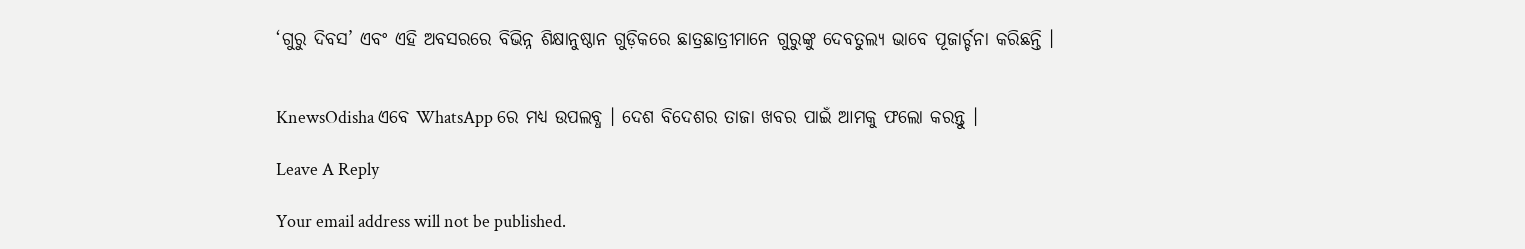‘ଗୁରୁ ଦିବସ’ ଏବଂ ଏହି ଅବସରରେ ବିଭିନ୍ନ ଶିକ୍ଷାନୁଷ୍ଠାନ ଗୁଡ଼ିକରେ ଛାତ୍ରଛାତ୍ରୀମାନେ ଗୁରୁଙ୍କୁ ଦେବତୁଲ୍ୟ ଭାବେ ପୂଜାର୍ଚ୍ଚନା କରିଛନ୍ତି ।


KnewsOdisha ଏବେ WhatsApp ରେ ମଧ୍ୟ ଉପଲବ୍ଧ । ଦେଶ ବିଦେଶର ତାଜା ଖବର ପାଇଁ ଆମକୁ ଫଲୋ କରନ୍ତୁ ।

Leave A Reply

Your email address will not be published.